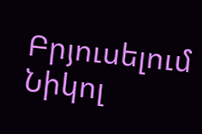Բրյուսելում Նիկոլ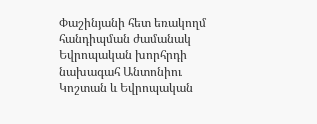Փաշինյանի հետ եռակողմ հանդիպման ժամանակ Եվրոպական խորհրդի նախագահ Անտոնիու Կոշտան և Եվրոպական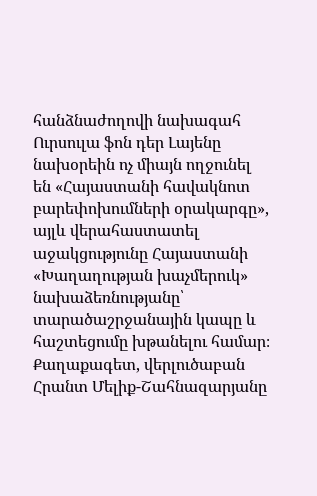հանձնաժողովի նախագահ Ուրսուլա ֆոն դեր Լայենը նախօրեին ոչ միայն ողջունել են «Հայաստանի հավակնոտ բարեփոխումների օրակարգը», այլև վերահաստատել աջակցությունը Հայաստանի «Խաղաղության խաչմերուկ» նախաձեռնությանը՝ տարածաշրջանային կապը և հաշտեցումը խթանելու համար։
Քաղաքագետ, վերլուծաբան Հրանտ Մելիք-Շահնազարյանը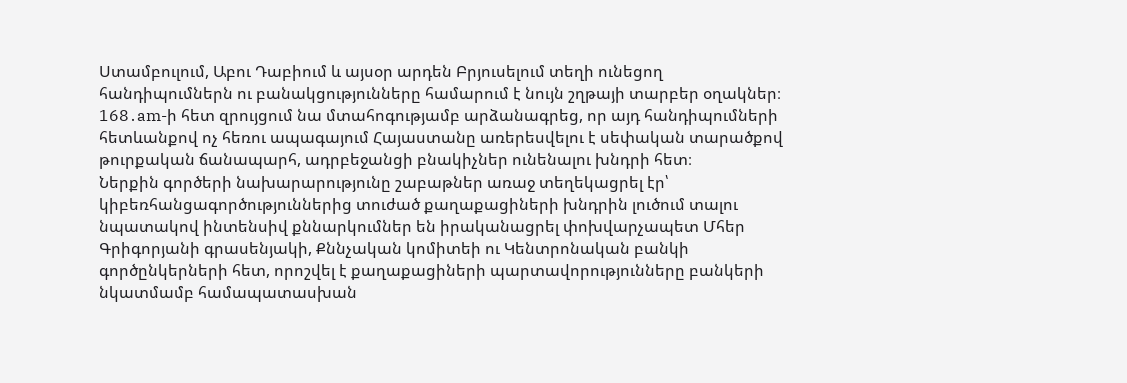Ստամբուլում, Աբու Դաբիում և այսօր արդեն Բրյուսելում տեղի ունեցող հանդիպումներն ու բանակցությունները համարում է նույն շղթայի տարբեր օղակներ։ 168․am-ի հետ զրույցում նա մտահոգությամբ արձանագրեց, որ այդ հանդիպումների հետևանքով ոչ հեռու ապագայում Հայաստանը առերեսվելու է սեփական տարածքով թուրքական ճանապարհ, ադրբեջանցի բնակիչներ ունենալու խնդրի հետ։
Ներքին գործերի նախարարությունը շաբաթներ առաջ տեղեկացրել էր՝ կիբեռհանցագործություններից տուժած քաղաքացիների խնդրին լուծում տալու նպատակով ինտենսիվ քննարկումներ են իրականացրել փոխվարչապետ Մհեր Գրիգորյանի գրասենյակի, Քննչական կոմիտեի ու Կենտրոնական բանկի գործընկերների հետ, որոշվել է քաղաքացիների պարտավորությունները բանկերի նկատմամբ համապատասխան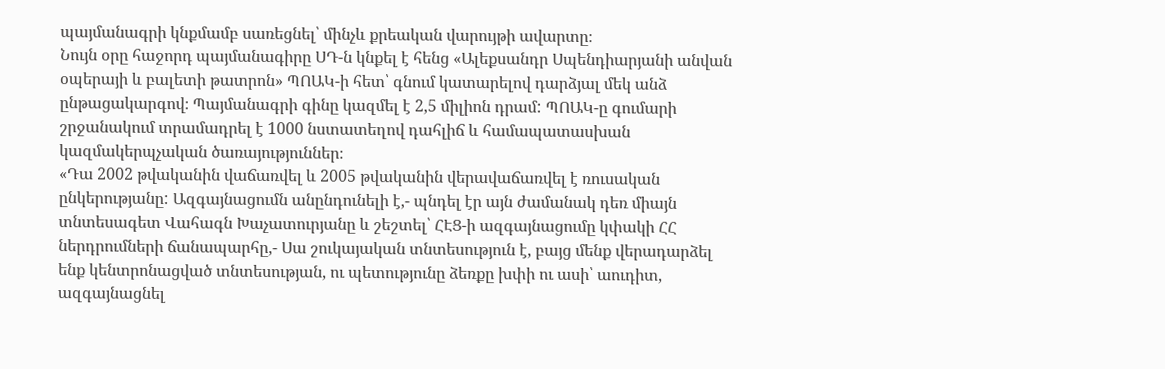պայմանագրի կնքմամբ սառեցնել՝ մինչև քրեական վարույթի ավարտը։
Նույն օրը հաջորդ պայմանագիրը ՍԴ-ն կնքել է հենց «Ալեքսանդր Սպենդիարյանի անվան օպերայի և բալետի թատրոն» ՊՈԱԿ-ի հետ՝ գնում կատարելով դարձյալ մեկ անձ ընթացակարգով։ Պայմանագրի գինը կազմել է 2,5 միլիոն դրամ: ՊՈԱԿ-ը գումարի շրջանակում տրամադրել է 1000 նստատեղով դահլիճ և համապատասխան կազմակերպչական ծառայություններ։
«Դա 2002 թվականին վաճառվել և 2005 թվականին վերավաճառվել է ռուսական ընկերությանը: Ազգայնացումն անընդունելի է,- պնդել էր այն ժամանակ դեռ միայն տնտեսագետ Վահագն Խաչատուրյանը և շեշտել՝ ՀԷՑ-ի ազգայնացումը կփակի ՀՀ ներդրումների ճանապարհը,- Սա շուկայական տնտեսություն է, բայց մենք վերադարձել ենք կենտրոնացված տնտեսության, ու պետությունը ձեռքը խփի ու ասի՝ աուդիտ, ազգայնացնել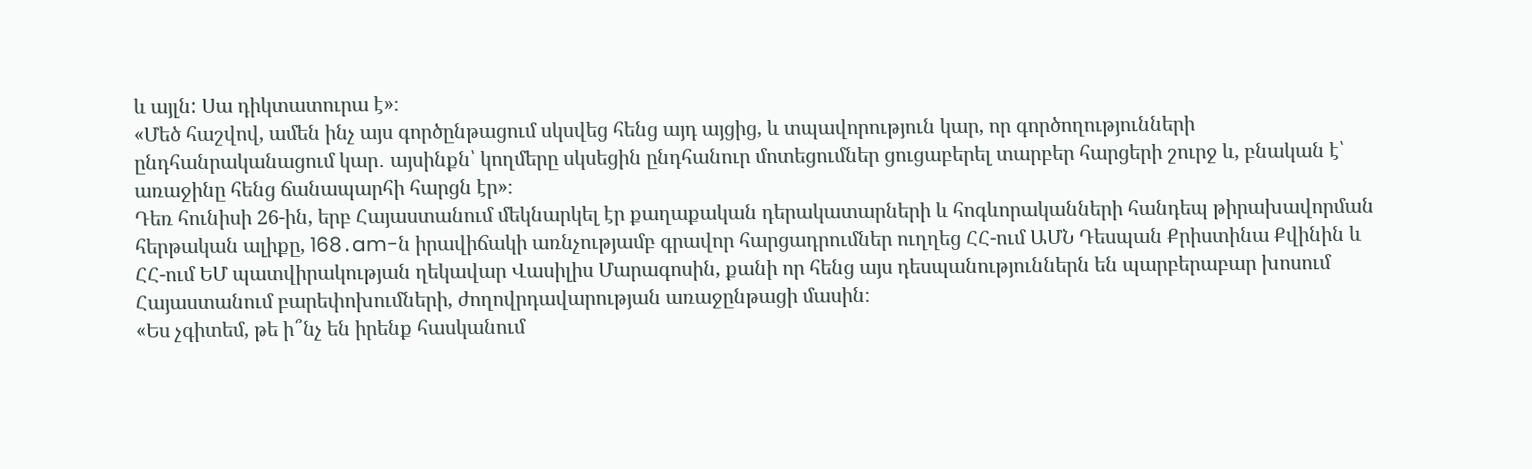և այլն: Սա դիկտատուրա է»։
«Մեծ հաշվով, ամեն ինչ այս գործընթացում սկսվեց հենց այդ այցից, և տպավորություն կար, որ գործողությունների ընդհանրականացում կար․ այսինքն՝ կողմերը սկսեցին ընդհանուր մոտեցումներ ցուցաբերել տարբեր հարցերի շուրջ և, բնական է՝ առաջինը հենց ճանապարհի հարցն էր»։
Դեռ հունիսի 26-ին, երբ Հայաստանում մեկնարկել էր քաղաքական դերակատարների և հոգևորականների հանդեպ թիրախավորման հերթական ալիքը, 168․am-ն իրավիճակի առնչությամբ գրավոր հարցադրումներ ուղղեց ՀՀ-ում ԱՄՆ Դեսպան Քրիստինա Քվինին և ՀՀ-ում ԵՄ պատվիրակության ղեկավար Վասիլիս Մարագոսին, քանի որ հենց այս դեսպանություններն են պարբերաբար խոսում Հայաստանում բարեփոխումների, ժողովրդավարության առաջընթացի մասին։
«Ես չգիտեմ, թե ի՞նչ են իրենք հասկանում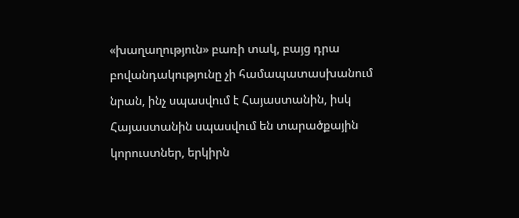«խաղաղություն» բառի տակ, բայց դրա բովանդակությունը չի համապատասխանում նրան, ինչ սպասվում է Հայաստանին, իսկ Հայաստանին սպասվում են տարածքային կորուստներ, երկիրն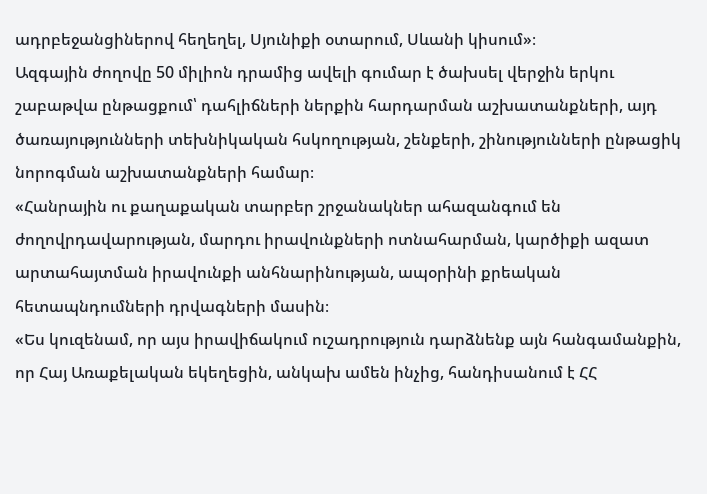ադրբեջանցիներով հեղեղել, Սյունիքի օտարում, Սևանի կիսում»։
Ազգային ժողովը 50 միլիոն դրամից ավելի գումար է ծախսել վերջին երկու շաբաթվա ընթացքում՝ դահլիճների ներքին հարդարման աշխատանքների, այդ ծառայությունների տեխնիկական հսկողության, շենքերի, շինությունների ընթացիկ նորոգման աշխատանքների համար։
«Հանրային ու քաղաքական տարբեր շրջանակներ ահազանգում են ժողովրդավարության, մարդու իրավունքների ոտնահարման, կարծիքի ազատ արտահայտման իրավունքի անհնարինության, ապօրինի քրեական հետապնդումների դրվագների մասին։
«Ես կուզենամ, որ այս իրավիճակում ուշադրություն դարձնենք այն հանգամանքին, որ Հայ Առաքելական եկեղեցին, անկախ ամեն ինչից, հանդիսանում է ՀՀ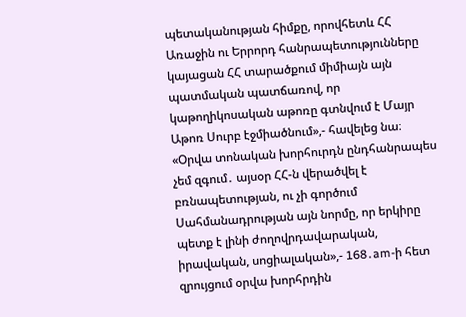պետականության հիմքը, որովհետև ՀՀ Առաջին ու Երրորդ հանրապետությունները կայացան ՀՀ տարածքում միմիայն այն պատմական պատճառով, որ կաթողիկոսական աթոռը գտնվում է Մայր Աթոռ Սուրբ էջմիածնում»,- հավելեց նա։
«Օրվա տոնական խորհուրդն ընդհանրապես չեմ զգում․ այսօր ՀՀ-ն վերածվել է բռնապետության, ու չի գործում Սահմանադրության այն նորմը, որ երկիրը պետք է լինի ժողովրդավարական, իրավական, սոցիալական»,- 168․am-ի հետ զրույցում օրվա խորհրդին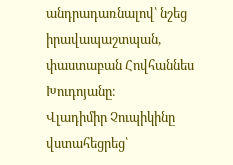անդրադառնալով՝ նշեց իրավապաշտպան, փաստաբան Հովհաննես Խուդոյանը։
Վլադիմիր Չուպիկինը վստահեցրեց՝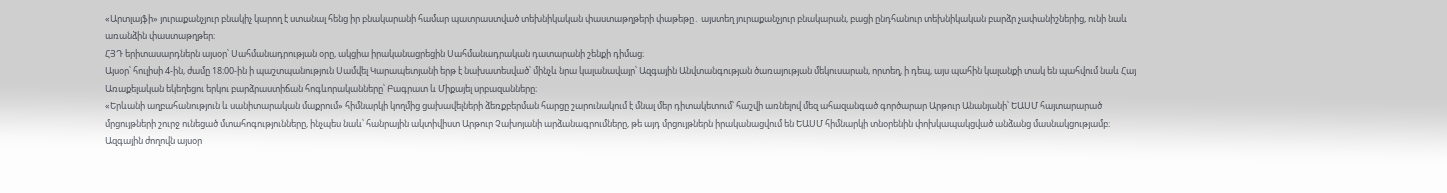«Արտլայֆի» յուրաքանչյուր բնակիչ կարող է ստանալ հենց իր բնակարանի համար պատրաստված տեխնիկական փաստաթղթերի փաթեթը․ այստեղ յուրաքանչյուր բնակարան, բացի ընդհանուր տեխնիկական բարձր չափանիշներից, ունի նաև առանձին փաստաթղթեր։
ՀՅԴ երիտասարդներն այսօր՝ Սահմանադրության օրը, ակցիա իրականացրեցին Սահմանադրական դատարանի շենքի դիմաց։
Այսօր՝ հուլիսի 4-ին, ժամը 18։00-ին ի պաշտպանություն Սամվել Կարապետյանի երթ է նախատեսված՝ մինչև նրա կալանավայր՝ Ազգային Անվտանգության ծառայության մեկուսարան, որտեղ, ի դեպ, այս պահին կալանքի տակ են պահվում նաև Հայ Առաքելական եկեղեցու երկու բարձրաստիճան հոգևորականները՝ Բագրատ և Միքայել սրբազանները։
«Երևանի աղբահանություն և սանիտարական մաքրում» հիմնարկի կողմից ցախավելների ձեռքբերման հարցը շարունակում է մնալ մեր դիտակետում՝ հաշվի առնելով մեզ ահազանգած գործարար Արթուր Անանյանի՝ ԵԱՍՄ հայտարարած մրցույթների շուրջ ունեցած մտահոգությունները, ինչպես նաև՝ հանրային ակտիվիստ Արթուր Չախոյանի արձանագրումները, թե այդ մրցույթներն իրականացվում են ԵԱՍՄ հիմնարկի տնօրենին փոխկապակցված անձանց մասնակցությամբ։
Ազգային ժողովն այսօր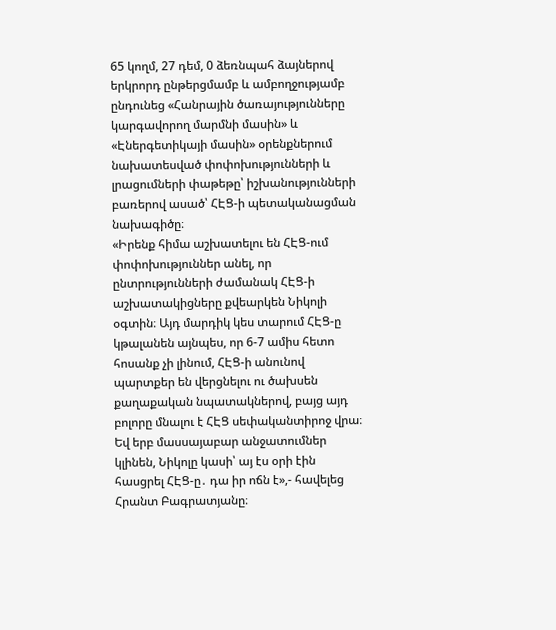65 կողմ, 27 դեմ, 0 ձեռնպահ ձայներով երկրորդ ընթերցմամբ և ամբողջությամբ ընդունեց «Հանրային ծառայությունները կարգավորող մարմնի մասին» և «Էներգետիկայի մասին» օրենքներում նախատեսված փոփոխությունների և լրացումների փաթեթը՝ իշխանությունների բառերով ասած՝ ՀԷՑ-ի պետականացման նախագիծը։
«Իրենք հիմա աշխատելու են ՀԷՑ-ում փոփոխություններ անել, որ ընտրությունների ժամանակ ՀԷՑ-ի աշխատակիցները քվեարկեն Նիկոլի օգտին։ Այդ մարդիկ կես տարում ՀԷՑ-ը կթալանեն այնպես, որ 6-7 ամիս հետո հոսանք չի լինում, ՀԷՑ-ի անունով պարտքեր են վերցնելու ու ծախսեն քաղաքական նպատակներով, բայց այդ բոլորը մնալու է ՀԷՑ սեփականտիրոջ վրա։ Եվ երբ մասսայաբար անջատումներ կլինեն, Նիկոլը կասի՝ այ էս օրի էին հասցրել ՀԷՑ-ը․ դա իր ոճն է»,- հավելեց Հրանտ Բագրատյանը։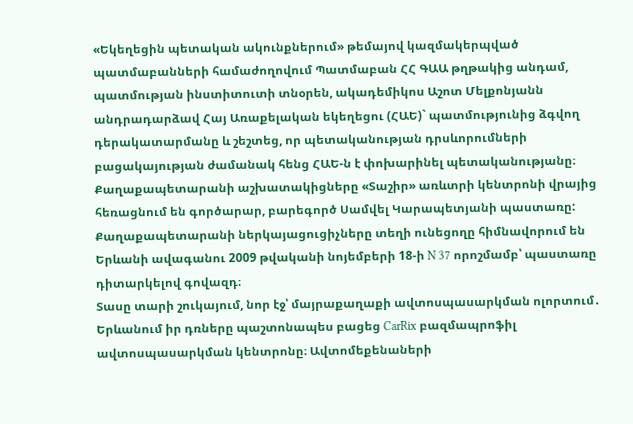«Եկեղեցին պետական ակունքներում» թեմայով կազմակերպված պատմաբանների համաժողովում Պատմաբան ՀՀ ԳԱԱ թղթակից անդամ, պատմության ինստիտուտի տնօրեն, ակադեմիկոս Աշոտ Մելքոնյանն անդրադարձավ Հայ Առաքելական եկեղեցու (ՀԱԵ)` պատմությունից ձգվող դերակատարմանը և շեշտեց, որ պետականության դրսևորումների բացակայության ժամանակ հենց ՀԱԵ-ն է փոխարինել պետականությանը։
Քաղաքապետարանի աշխատակիցները «Տաշիր» առևտրի կենտրոնի վրայից հեռացնում են գործարար, բարեգործ Սամվել Կարապետյանի պաստառը: Քաղաքապետարանի ներկայացուցիչները տեղի ունեցողը հիմնավորում են Երևանի ավագանու 2009 թվականի նոյեմբերի 18-ի N 37 որոշմամբ՝ պաստառը դիտարկելով գովազդ։
Տասը տարի շուկայում, նոր էջ՝ մայրաքաղաքի ավտոսպասարկման ոլորտում․ Երևանում իր դռները պաշտոնապես բացեց CarRix բազմապրոֆիլ ավտոսպասարկման կենտրոնը։ Ավտոմեքենաների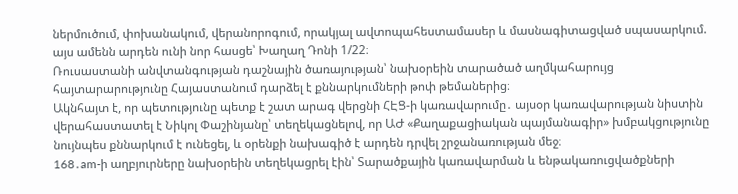ներմուծում, փոխանակում, վերանորոգում, որակյալ ավտոպահեստամասեր և մասնագիտացված սպասարկում. այս ամենն արդեն ունի նոր հասցե՝ Խաղաղ Դոնի 1/22։
Ռուսաստանի անվտանգության դաշնային ծառայության՝ նախօրեին տարածած աղմկահարույց հայտարարությունը Հայաստանում դարձել է քննարկումների թոփ թեմաներից։
Ակնհայտ է, որ պետությունը պետք է շատ արագ վերցնի ՀԷՑ-ի կառավարումը․ այսօր կառավարության նիստին վերահաստատել է Նիկոլ Փաշինյանը՝ տեղեկացնելով, որ ԱԺ «Քաղաքացիական պայմանագիր» խմբակցությունը նույնպես քննարկում է ունեցել, և օրենքի նախագիծ է արդեն դրվել շրջանառության մեջ։
168․am-ի աղբյուրները նախօրեին տեղեկացրել էին՝ Տարածքային կառավարման և ենթակառուցվածքների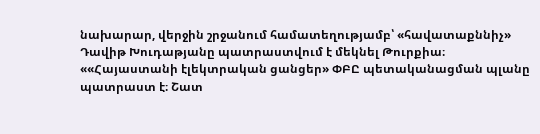նախարար, վերջին շրջանում համատեղությամբ՝ «հավատաքննիչ» Դավիթ Խուդաթյանը պատրաստվում է մեկնել Թուրքիա։
««Հայաստանի էլեկտրական ցանցեր» ՓԲԸ պետականացման պլանը պատրաստ է։ Շատ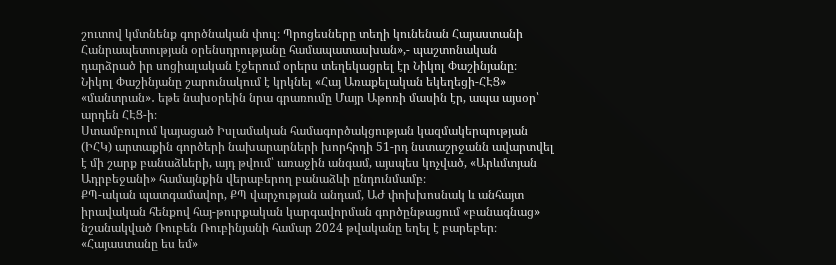շուտով կմտնենք գործնական փուլ։ Պրոցեսները տեղի կունենան Հայաստանի Հանրապետության օրենսդրությանը համապատասխան»,- պաշտոնական դարձրած իր սոցիալական էջերում օրերս տեղեկացրել էր Նիկոլ Փաշինյանը։
Նիկոլ Փաշինյանը շարունակում է կրկնել «Հայ Առաքելական եկեղեցի-ՀԷՑ» «մանտրան»․ եթե նախօրեին նրա գրառումը Մայր Աթոռի մասին էր, ապա այսօր՝ արդեն ՀԷՑ-ի։
Ստամբուլում կայացած Իսլամական համագործակցության կազմակերպության (ԻՀԿ) արտաքին գործերի նախարարների խորհրդի 51-րդ նստաշրջանն ավարտվել է մի շարք բանաձևերի, այդ թվում՝ առաջին անգամ, այսպես կոչված, «Արևմտյան Ադրբեջանի» համայնքին վերաբերող բանաձևի ընդունմամբ։
ՔՊ-ական պատգամավոր, ՔՊ վարչության անդամ, ԱԺ փոխխոսնակ և անհայտ իրավական հենքով հայ-թուրքական կարգավորման գործընթացում «բանագնաց» նշանակված Ռուբեն Ռուբինյանի համար 2024 թվականը եղել է բարեբեր։
«Հայաստանը ես եմ»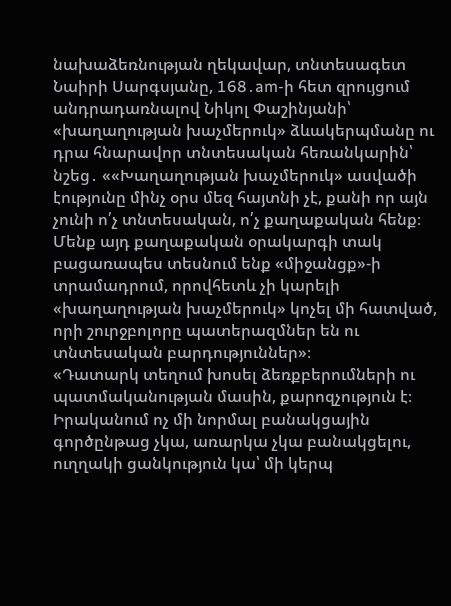նախաձեռնության ղեկավար, տնտեսագետ Նաիրի Սարգսյանը, 168․am-ի հետ զրույցում անդրադառնալով Նիկոլ Փաշինյանի՝ «խաղաղության խաչմերուկ» ձևակերպմանը ու դրա հնարավոր տնտեսական հեռանկարին՝ նշեց․ ««Խաղաղության խաչմերուկ» ասվածի էությունը մինչ օրս մեզ հայտնի չէ, քանի որ այն չունի ո՛չ տնտեսական, ո՛չ քաղաքական հենք։ Մենք այդ քաղաքական օրակարգի տակ բացառապես տեսնում ենք «միջանցք»-ի տրամադրում, որովհետև չի կարելի «խաղաղության խաչմերուկ» կոչել մի հատված, որի շուրջբոլորը պատերազմներ են ու տնտեսական բարդություններ»։
«Դատարկ տեղում խոսել ձեռքբերումների ու պատմականության մասին, քարոզչություն է։ Իրականում ոչ մի նորմալ բանակցային գործընթաց չկա, առարկա չկա բանակցելու, ուղղակի ցանկություն կա՝ մի կերպ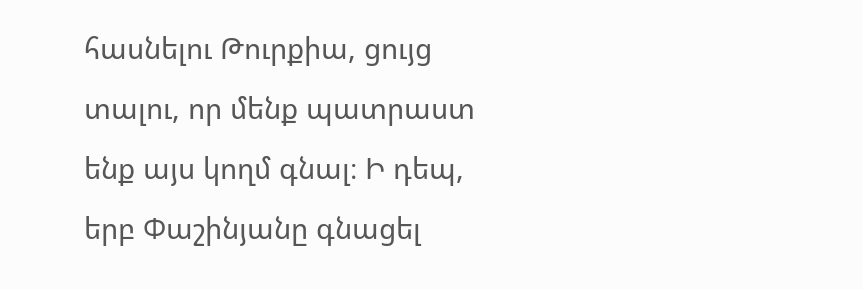հասնելու Թուրքիա, ցույց տալու, որ մենք պատրաստ ենք այս կողմ գնալ։ Ի դեպ, երբ Փաշինյանը գնացել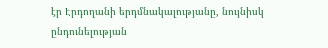էր Էրդողանի երդմնակալությանը, նույնիսկ ընդունելության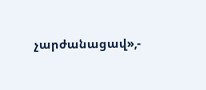չարժանացավ»,-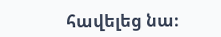հավելեց նա։